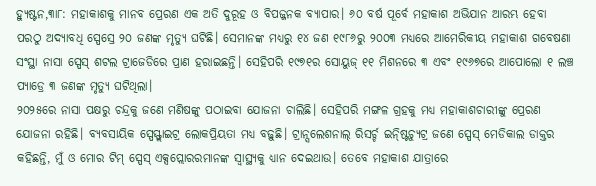ହ୍ୟୁଷ୍ଟନ,୩ା୮: ମହାକାଶକୁ ମାନବ ପ୍ରେରଣ ଏକ ଅତି ଦୁରୂହ ଓ ବିପଜ୍ଜନକ ବ୍ୟାପାର। ୬୦ ବର୍ଷ ପୂର୍ବେ ମହାକାଶ ଅଭିଯାନ ଆରମ୍ଭ ହେବା ପରଠୁ ଅଦ୍ୟାବଧି ସ୍ପେସ୍ରେ ୨୦ ଜଣଙ୍କ ମୃତ୍ୟୁ ଘଟିଛି। ସେମାନଙ୍କ ମଧ୍ୟରୁ ୧୪ ଜଣ ୧୯୮୬ରୁ ୨୦୦୩ ମଧ୍ୟରେ ଆମେରିକୀୟ ମହାକାଶ ଗବେଷଣା ସଂସ୍ଥା ନାସା ସ୍ପେସ୍ ଶଟଲ ଟ୍ରାଜେଡିରେ ପ୍ରାଣ ହରାଇଛନ୍ତି। ସେହିପରି ୧୯୭୧ର ସୋୟୁଜ୍ ୧୧ ମିଶନରେ ୩ ଏବଂ ୧୯୬୭ରେ ଆପୋଲୋ ୧ ଲଞ୍ଚ ପ୍ୟାଡ୍ରେ ୩ ଜଣଙ୍କ ମୃତ୍ୟୁ ଘଟିଥିଲା।
୨୦୨୫ରେ ନାସା ପକ୍ଷରୁ ଚନ୍ଦ୍ରକୁ ଜଣେ ମଣିଷଙ୍କୁ ପଠାଇବା ଯୋଜନା ଚାଲିଛି। ସେହିପରି ମଙ୍ଗଳ ଗ୍ରହକୁ ମଧ୍ୟ ମହାକାଶଚାରୀଙ୍କୁ ପ୍ରେରଣ ଯୋଜନା ରହିଛି। ବ୍ୟବସାୟିକ ସ୍ପେସ୍ଫ୍ଲାଇଟ୍ର ଲୋକପ୍ରିୟତା ମଧ୍ୟ ବଢ଼ୁଛି। ଟ୍ରାନ୍ସଲେଶନାଲ୍ ରିସର୍ଚ୍ଚ ଇନ୍ଷ୍ଟିଚ୍ୟୁଟ୍ର ଜଣେ ସ୍ପେସ୍ ମେଡିକାଲ ଡାକ୍ତର କହିଛନ୍ତି, ମୁଁ ଓ ମୋର ଟିମ୍ ସ୍ପେସ୍ ଏକ୍ସପ୍ଲୋରରମାନଙ୍କ ସ୍ବାସ୍ଥ୍ୟକୁ ଧ୍ୟାନ ଦେଇଥାଉ। ତେବେ ମହାକାଶ ଯାତ୍ରାରେ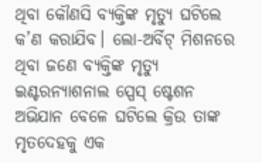ଥିବା କୌଣସି ବ୍ୟକ୍ତିଙ୍କ ମୃତ୍ୟୁ ଘଟିଲେ କ’ଣ କରାଯିବ। ଲୋ-ଅର୍ବିଟ୍ ମିଶନରେ ଥିବା ଜଣେ ବ୍ୟକ୍ତିଙ୍କ ମୃତ୍ୟୁ ଇଣ୍ଟରନ୍ୟାଶନାଲ ସ୍ପେସ୍ ଷ୍ଟେଶନ ଅଭିଯାନ ବେଳେ ଘଟିଲେ କ୍ରିଉ ତାଙ୍କ ମୃତଦେହକୁ ଏକ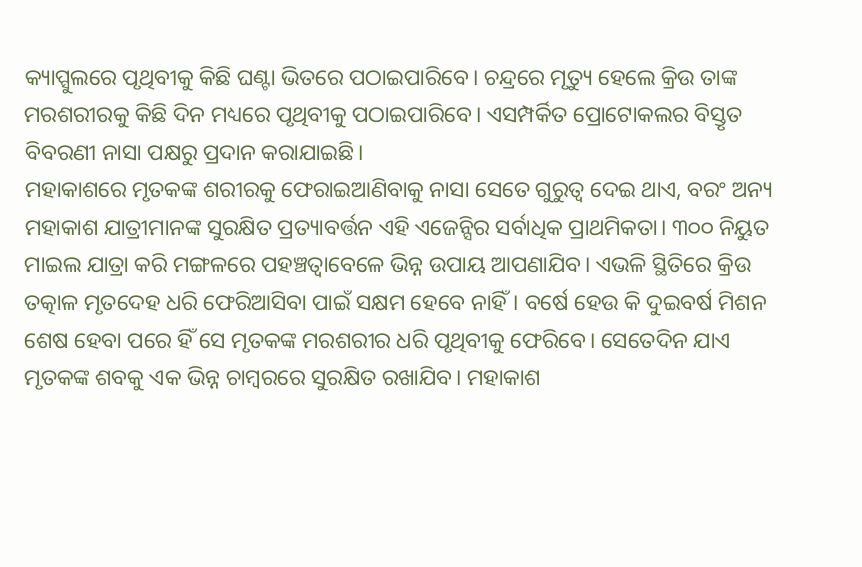କ୍ୟାପ୍ସୁଲରେ ପୃଥିବୀକୁ କିଛି ଘଣ୍ଟା ଭିତରେ ପଠାଇପାରିବେ। ଚନ୍ଦ୍ରରେ ମୃତ୍ୟୁ ହେଲେ କ୍ରିଉ ତାଙ୍କ ମରଶରୀରକୁ କିଛି ଦିନ ମଧ୍ୟରେ ପୃଥିବୀକୁ ପଠାଇପାରିବେ। ଏସମ୍ପର୍କିତ ପ୍ରୋଟୋକଲର ବିସ୍ତୃତ ବିବରଣୀ ନାସା ପକ୍ଷରୁ ପ୍ରଦାନ କରାଯାଇଛି।
ମହାକାଶରେ ମୃତକଙ୍କ ଶରୀରକୁ ଫେରାଇଆଣିବାକୁ ନାସା ସେତେ ଗୁରୁତ୍ୱ ଦେଇ ଥାଏ, ବରଂ ଅନ୍ୟ ମହାକାଶ ଯାତ୍ରୀମାନଙ୍କ ସୁରକ୍ଷିତ ପ୍ରତ୍ୟାବର୍ତ୍ତନ ଏହି ଏଜେନ୍ସିର ସର୍ବାଧିକ ପ୍ରାଥମିକତା। ୩୦୦ ନିୟୁତ ମାଇଲ ଯାତ୍ରା କରି ମଙ୍ଗଳରେ ପହଞ୍ଚତ୍ବାବେଳେ ଭିନ୍ନ ଉପାୟ ଆପଣାଯିବ। ଏଭଳି ସ୍ଥିତିରେ କ୍ରିଉ ତତ୍କାଳ ମୃତଦେହ ଧରି ଫେରିଆସିବା ପାଇଁ ସକ୍ଷମ ହେବେ ନାହିଁ। ବର୍ଷେ ହେଉ କି ଦୁଇବର୍ଷ ମିଶନ ଶେଷ ହେବା ପରେ ହିଁ ସେ ମୃତକଙ୍କ ମରଶରୀର ଧରି ପୃଥିବୀକୁ ଫେରିବେ। ସେତେଦିନ ଯାଏ ମୃତକଙ୍କ ଶବକୁ ଏକ ଭିନ୍ନ ଚାମ୍ବରରେ ସୁରକ୍ଷିତ ରଖାଯିବ। ମହାକାଶ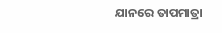ଯାନରେ ତାପମାତ୍ରା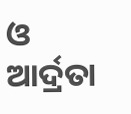ଓ ଆର୍ଦ୍ରତା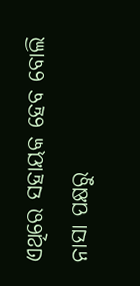ଏଥିରେ ସହାୟକ ହେବ ବୋଲି ନାସା ପକ୍ଷରୁ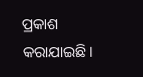ପ୍ରକାଶ କରାଯାଇଛି।